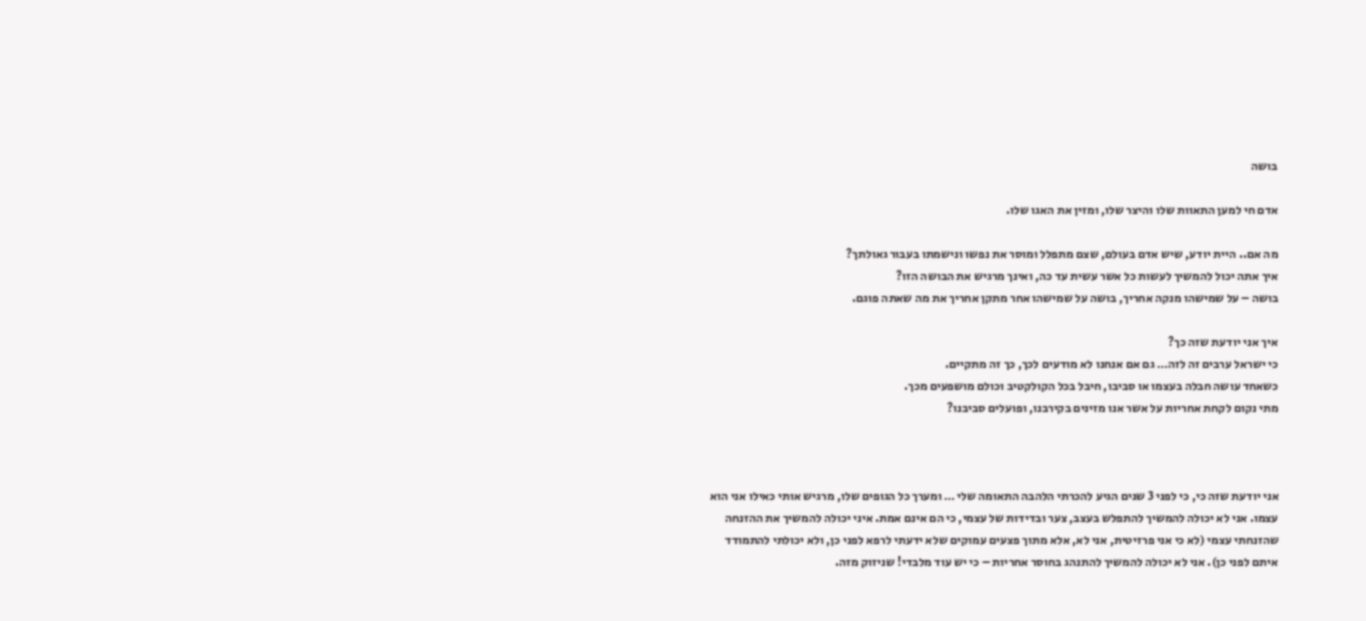בושה

אדם חי למען התאוות שלו והיצר שלו, ומזין את האגו שלו.

מה אם.. היית יודע, שיש אדם בעולם, שצם מתפלל ומוסר את נפשו ונישמתו בעבור גאולתך?
איך אתה יכול להמשיך לעשות כל אשר עשית עד כה, ואינך מרגיש את הבושה הזו?
בושה – על שמישהו מנקה אחריך, בושה על שמישהו אחר מתקן אחריך את מה שאתה פוגם.

איך אני יודעת שזה כך?
כי ישראל ערבים זה לזה… גם אם אנחנו לא מודעים לכך, כך זה מתקיים.
כשאחד עושה חבלה בעצמו או סביבו, חיבל בכל הקולקטיב וכולם מושפעים מכך.
מתי נקום לקחת אחריות על אשר אנו מזינים בקירבנו, ופועלים סביבנו?



אני יודעת שזה כי, כי לפני 3 שנים הגיע להכרתי הלהבה התאומה שלי … ומערך כל הגופים שלו, מרגיש אותי כאילו אני הוא עצמו. אני לא יכולה להמשיך להתפלש בעצב, צער ובדידות של עצמי, כי הם אינם אמת. איני יכולה להמשיך את ההזנחה שהזנחתי עצמי (לא כי אני פרזיטית, אני לא, אלא מתוך פצעים עמוקים שלא ידעתי לרפא לפני כן, ולא יכולתי להתמודד איתם לפני כן). אני לא יכולה להמשיך להתנהג בחוסר אחריות – כי יש עוד מלבדי! שניזוק מזה.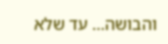והבושה… עד שלא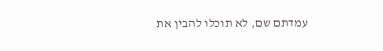עמדתם שם, לא תוכלו להבין את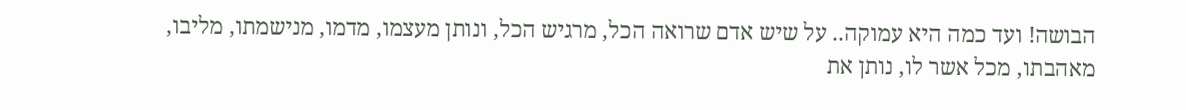הבושה! ועד כמה היא עמוקה.. על שיש אדם שרואה הכל, מרגיש הכל, ונותן מעצמו, מדמו, מנישמתו, מליבו, מאהבתו, מכל אשר לו, נותן את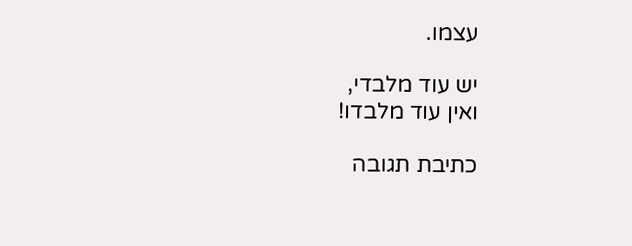עצמו.

יש עוד מלבדי,
ואין עוד מלבדו!

כתיבת תגובה